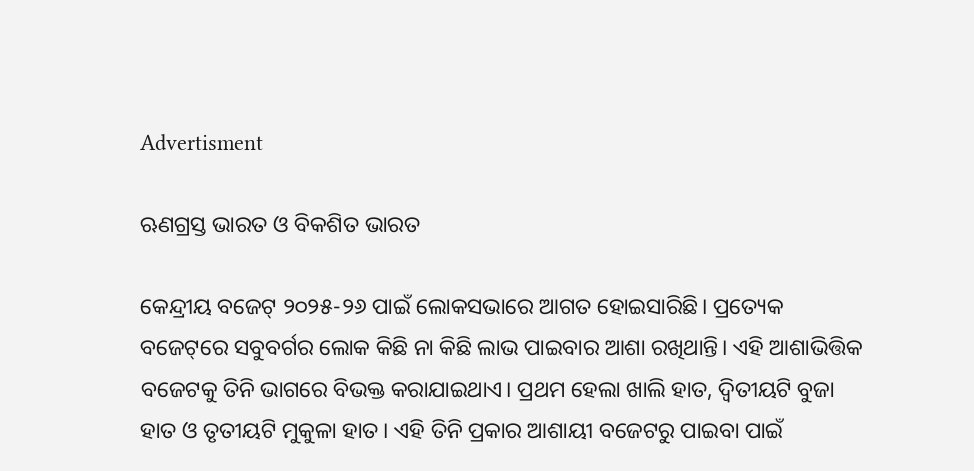Advertisment

ଋଣଗ୍ରସ୍ତ ଭାରତ ଓ ବିକଶିତ ଭାରତ

କେନ୍ଦ୍ରୀୟ ବଜେଟ୍‌ ୨୦୨୫-୨୬ ପାଇଁ ଲୋକସଭାରେ ଆଗତ ହୋଇସାରିଛି। ପ୍ରତ୍ୟେକ ବଜେଟ୍‌ରେ ସବୁବର୍ଗର ଲୋକ କିଛି ନା କିଛି ଲାଭ ପାଇବାର ଆଶା ରଖିଥାନ୍ତି। ଏହି ଆଶାଭିତ୍ତିକ ବଜେଟକୁ ତିନି ଭାଗରେ ବିଭକ୍ତ କରାଯାଇଥାଏ। ପ୍ରଥମ ହେଲା ଖାଲି ହାତ, ଦ୍ୱିତୀୟଟି ବୁଜା ହାତ ଓ ତୃତୀୟଟି ମୁକୁଳା ହାତ। ଏହି ତିନି ପ୍ରକାର ଆଶାୟୀ ବଜେଟରୁ ପାଇବା ପାଇଁ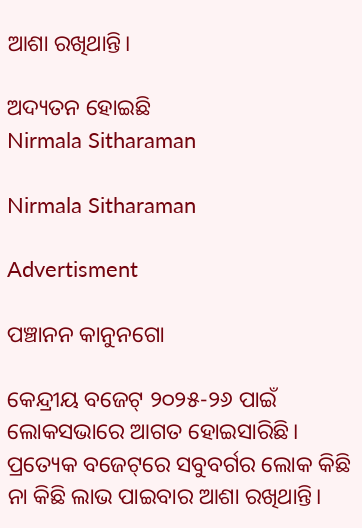ଆଶା ରଖିଥାନ୍ତି।

ଅଦ୍ୟତନ ହୋଇଛି
Nirmala Sitharaman

Nirmala Sitharaman

Advertisment

ପଞ୍ଚାନନ କାନୁନଗୋ

କେନ୍ଦ୍ରୀୟ ବଜେଟ୍‌ ୨୦୨୫-୨୬ ପାଇଁ ଲୋକସଭାରେ ଆଗତ ହୋଇସାରିଛି। ପ୍ରତ୍ୟେକ ବଜେଟ୍‌ରେ ସବୁବର୍ଗର ଲୋକ କିଛି ନା କିଛି ଲାଭ ପାଇବାର ଆଶା ରଖିଥାନ୍ତି।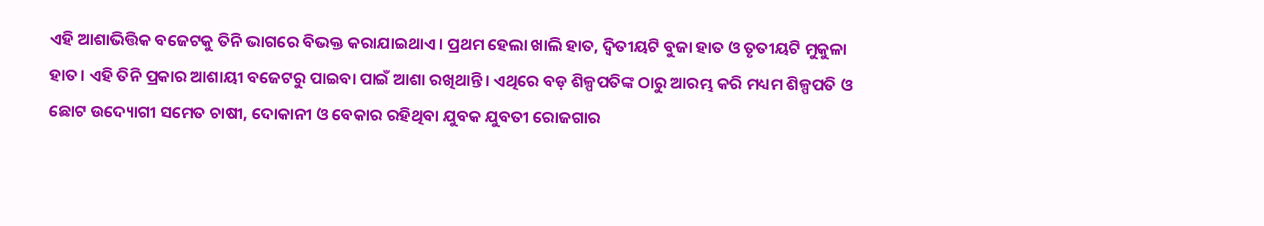ଏହି ଆଶାଭିତ୍ତିକ ବଜେଟକୁ ତିନି ଭାଗରେ ବିଭକ୍ତ କରାଯାଇଥାଏ। ପ୍ରଥମ ହେଲା ଖାଲି ହାତ, ଦ୍ୱିତୀୟଟି ବୁଜା ହାତ ଓ ତୃତୀୟଟି ମୁକୁଳା ହାତ। ଏହି ତିନି ପ୍ରକାର ଆଶାୟୀ ବଜେଟରୁ ପାଇବା ପାଇଁ ଆଶା ରଖିଥାନ୍ତି। ଏଥିରେ ବଡ଼ ଶିଳ୍ପପତିଙ୍କ ଠାରୁ ଆରମ୍ଭ କରି ମଧ୍ୟମ ଶିଳ୍ପପତି ଓ ଛୋଟ ଉଦ୍ୟୋଗୀ ସମେତ ଚାଷୀ, ଦୋକାନୀ ଓ ବେକାର ରହିଥିବା ଯୁବକ ଯୁବତୀ ରୋଜଗାର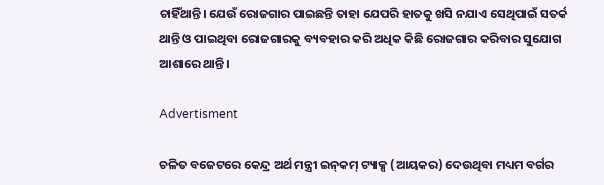ଚାହିଁଥାନ୍ତି। ଯେଉଁ ରୋଜଗାର ପାଇଛନ୍ତି ତାହା ଯେପରି ହାତକୁ ଖସି ନଯାଏ ସେଥିପାଇଁ ସତର୍କ ଥାନ୍ତି ଓ ପାଇଥିବା ରୋଜଗାରକୁ ବ୍ୟବହାର କରି ଅଧିକ କିଛି ରୋଜଗାର କରିବାର ସୁଯୋଗ ଆଶାରେ ଥାନ୍ତି।

Advertisment

ଚଳିତ ବଜେଟରେ କେନ୍ଦ୍ର ଅର୍ଥ ମନ୍ତ୍ରୀ ଇନ୍‌କମ୍‌ ଟ୍ୟାକ୍ସ (ଆୟକର) ଦେଉଥିବା ମଧ୍ୟମ ବର୍ଗର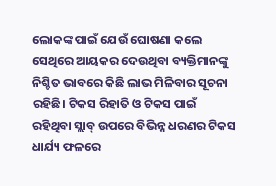ଲୋକଙ୍କ ପାଇଁ ଯେଉଁ ଘୋଷଣା କଲେ ସେଥିରେ ଆୟକର ଦେଉଥିବା ବ୍ୟକ୍ତିମାନଙ୍କୁ ନିଶ୍ଚିତ ଭାବରେ କିଛି ଲାଭ ମିଳିବାର ସୂଚନା ରହିଛି। ଟିକସ ରିହାତି ଓ ଟିକସ ପାଇଁ ରହିଥିବା ସ୍ଲାବ୍‌ ଉପରେ ବିଭିନ୍ନ ଧରଣର ଟିକସ ଧାର୍ଯ୍ୟ ଫଳରେ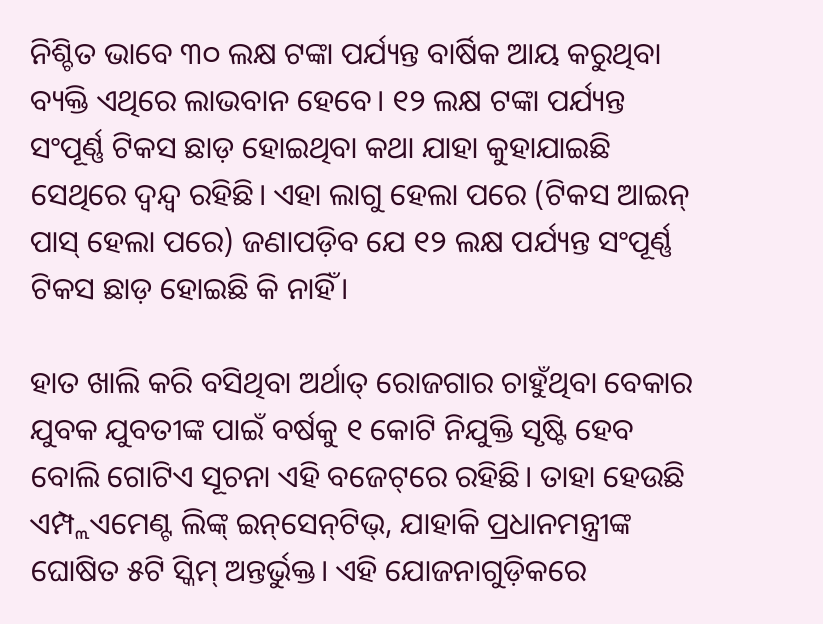ନିଶ୍ଚିତ ଭାବେ ୩୦ ଲକ୍ଷ ଟଙ୍କା ପର୍ଯ୍ୟନ୍ତ ବାର୍ଷିକ ଆୟ କରୁଥିବା ବ୍ୟକ୍ତି ଏଥିରେ ଲାଭବାନ ହେବେ। ୧୨ ଲକ୍ଷ ଟଙ୍କା ପର୍ଯ୍ୟନ୍ତ ସଂପୂର୍ଣ୍ଣ ଟିକସ ଛାଡ଼ ହୋଇଥିବା କଥା ଯାହା କୁହାଯାଇଛି ସେଥିରେ ଦ୍ୱନ୍ଦ୍ୱ ରହିଛି। ଏହା ଲାଗୁ ହେଲା ପରେ (ଟିକସ ଆଇନ୍‌ ପାସ୍‌ ହେଲା ପରେ) ଜଣାପଡ଼ିବ ଯେ ୧୨ ଲକ୍ଷ ପର୍ଯ୍ୟନ୍ତ ସଂପୂର୍ଣ୍ଣ ଟିକସ ଛାଡ଼ ହୋଇଛି କି ନାହିଁ।

ହାତ ଖାଲି କରି ବସିଥିବା ଅର୍ଥାତ୍‌ ରୋଜଗାର ଚାହୁଁଥିବା ବେକାର ଯୁବକ ଯୁବତୀଙ୍କ ପାଇଁ ବର୍ଷକୁ ୧ କୋଟି ନିଯୁକ୍ତି ସୃଷ୍ଟି ହେବ ବୋଲି ଗୋଟିଏ ସୂଚନା ଏହି ବଜେଟ୍‌ରେ ରହିଛି। ତାହା ହେଉଛି ଏମ୍ପ୍ଲଏମେଣ୍ଟ ଲିଙ୍କ୍‌ ଇନ୍‌ସେନ୍‌ଟିଭ୍‌, ଯାହାକି ପ୍ରଧାନମନ୍ତ୍ରୀଙ୍କ ଘୋଷିତ ୫ଟି ସ୍କିମ୍‌ ଅନ୍ତର୍ଭୁକ୍ତ। ଏହି ଯୋଜନାଗୁଡ଼ିକରେ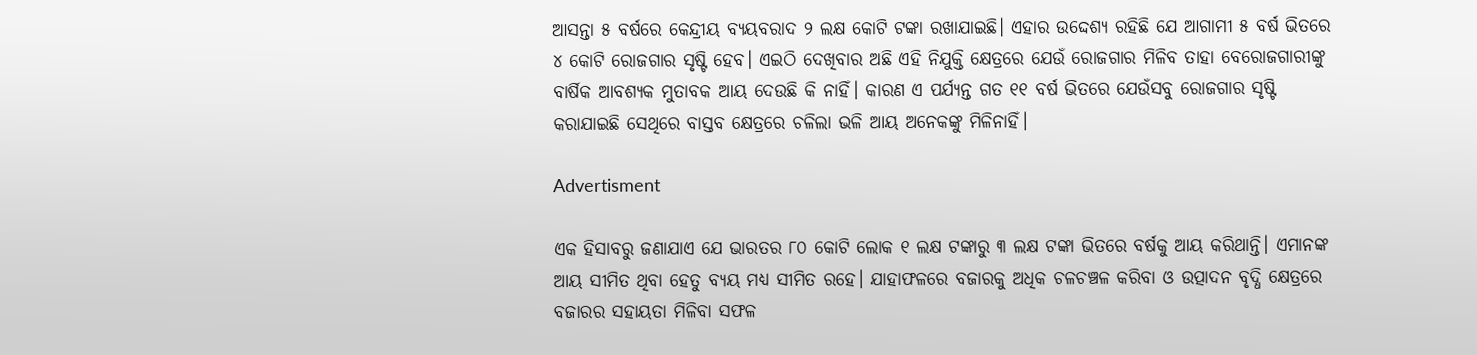ଆସନ୍ତା ୫ ବର୍ଷରେ କେନ୍ଦ୍ରୀୟ ବ୍ୟୟବରାଦ ୨ ଲକ୍ଷ କୋଟି ଟଙ୍କା ରଖାଯାଇଛି। ଏହାର ଉଦ୍ଦେଶ୍ୟ ରହିଛି ଯେ ଆଗାମୀ ୫ ବର୍ଷ ଭିତରେ ୪ କୋଟି ରୋଜଗାର ସୃଷ୍ଟି ହେବ। ଏଇଠି ଦେଖିବାର ଅଛି ଏହି ନିଯୁକ୍ତି କ୍ଷେତ୍ରରେ ଯେଉଁ ରୋଜଗାର ମିଳିବ ତାହା ବେରୋଜଗାରୀଙ୍କୁ ବାର୍ଷିକ ଆବଶ୍ୟକ ମୁତାବକ ଆୟ ଦେଉଛି କି ନାହିଁ। କାରଣ ଏ ପର୍ଯ୍ୟନ୍ତ ଗତ ୧୧ ବର୍ଷ ଭିତରେ ଯେଉଁସବୁ ରୋଜଗାର ସୃଷ୍ଟି କରାଯାଇଛି ସେଥିରେ ବାସ୍ତବ କ୍ଷେତ୍ରରେ ଚଳିଲା ଭଳି ଆୟ ଅନେକଙ୍କୁ ମିଳିନାହିଁ।

Advertisment

ଏକ ହିସାବରୁ ଜଣାଯାଏ ଯେ ଭାରତର ୮୦ କୋଟି ଲୋକ ୧ ଲକ୍ଷ ଟଙ୍କାରୁ ୩ ଲକ୍ଷ ଟଙ୍କା ଭିତରେ ବର୍ଷକୁ ଆୟ କରିଥାନ୍ତି। ଏମାନଙ୍କ ଆୟ ସୀମିତ ଥିବା ହେତୁ ବ୍ୟୟ ମଧ୍ୟ ସୀମିତ ରହେ। ଯାହାଫଳରେ ବଜାରକୁ ଅଧିକ ଚଳଚଞ୍ଚଳ କରିବା ଓ ଉତ୍ପାଦନ ବୃଦ୍ଧି କ୍ଷେତ୍ରରେ ବଜାରର ସହାୟତା ମିଳିବା ସଫଳ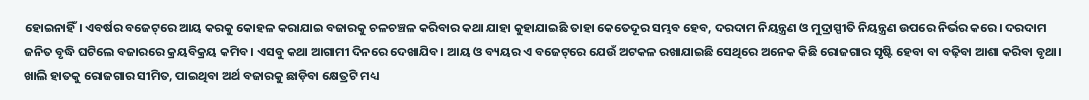ହୋଇନାହିଁ। ଏବର୍ଷର ବଜେଟ୍‌ରେ ଆୟ କରକୁ କୋହଳ କରାଯାଇ ବଜାରକୁ ଚଳଚଞ୍ଚଳ କରିବାର କଥା ଯାହା କୁହାଯାଇଛି ତାହା କେତେଦୂର ସମ୍ଭବ ହେବ, ଦରଦାମ ନିୟନ୍ତ୍ରଣ ଓ ମୁଦ୍ରାସ୍ପୀତି ନିୟନ୍ତ୍ରଣ ଉପରେ ନିର୍ଭର କରେ। ଦରଦାମ ଜନିତ ବୃଦ୍ଧି ଘଟିଲେ ବଜାରରେ କ୍ରୟବିକ୍ରୟ କମିବ। ଏସବୁ କଥା ଆଗାମୀ ଦିନରେ ଦେଖାଯିବ। ଆୟ ଓ ବ୍ୟୟର ଏ ବଜେଟ୍‌ରେ ଯେଉଁ ଅଟକଳ ରଖାଯାଇଛି ସେଥିରେ ଅନେକ କିଛି ରୋଜଗାର ସୃଷ୍ଟି ହେବା ବା ବଢ଼ିବା ଆଶା କରିବା ବୃଥା। ଖାଲି ହାତକୁ ରୋଜଗାର ସୀମିତ, ପାଇଥିବା ଅର୍ଥ ବଜାରକୁ ଛାଡ଼ିବା କ୍ଷେତ୍ରଟି ମଧ୍ୟ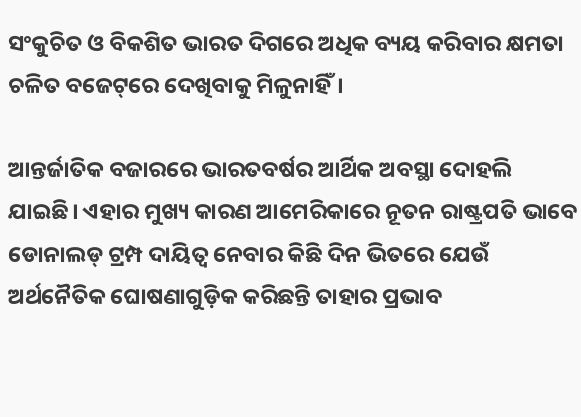ସଂକୁଚିତ ଓ ବିକଶିତ ଭାରତ ଦିଗରେ ଅଧିକ ବ୍ୟୟ କରିବାର କ୍ଷମତା ଚଳିତ ବଜେଟ୍‌ରେ ଦେଖିବାକୁ ମିଳୁନାହିଁ।

ଆନ୍ତର୍ଜାତିକ ବଜାରରେ ଭାରତବର୍ଷର ଆର୍ଥିକ ଅବସ୍ଥା ଦୋହଲି ଯାଇଛି। ଏହାର ମୁଖ୍ୟ କାରଣ ଆମେରିକାରେ ନୂତନ ରାଷ୍ଟ୍ରପତି ଭାବେ ଡୋନାଲଡ୍‌ ଟ୍ରମ୍ପ ଦାୟିତ୍ୱ ନେବାର କିଛି ଦିନ ଭିତରେ ଯେଉଁ ଅର୍ଥନୈତିକ ଘୋଷଣାଗୁଡ଼ିକ କରିଛନ୍ତି ତାହାର ପ୍ରଭାବ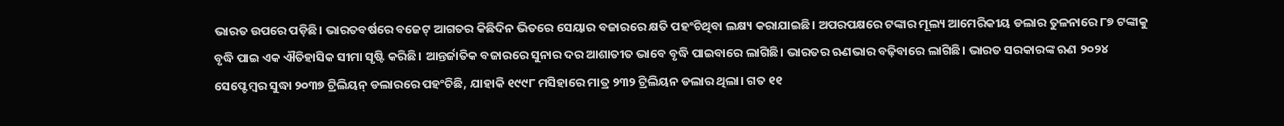ଭାରତ ଉପରେ ପଡ଼ିଛି। ଭାରତବର୍ଷରେ ବଜେଟ୍‌ ଆଗତର କିଛିଦିନ ଭିତରେ ସେୟାର ବଜାରରେ କ୍ଷତି ପହଂଚିଥିବା ଲକ୍ଷ୍ୟ କରାଯାଇଛି। ଅପରପକ୍ଷରେ ଟଙ୍କାର ମୂଲ୍ୟ ଆମେରିକୀୟ ଡଲାର ତୁଳନାରେ ୮୭ ଟଙ୍କାକୁ ବୃଦ୍ଧି ପାଇ ଏକ ଐତିହାସିକ ସୀମା ସୃଷ୍ଟି କରିଛି। ଆନ୍ତର୍ଜାତିକ ବଜାରରେ ସୁନାର ଦର ଆଶାତୀତ ଭାବେ ବୃଦ୍ଧି ପାଇବାରେ ଲାଗିଛି। ଭାରତର ଋଣଭାର ବଢ଼ିବାରେ ଲାଗିଛି। ଭାରତ ସରକାରଙ୍କ ଋଣ ୨୦୨୪ ସେପ୍ଟେମ୍ବର ସୁଦ୍ଧା ୨୦୩୭ ଟ୍ରିଲିୟନ୍‌ ଡଲାରରେ ପହଂଚିଛି, ଯାହାକି ୧୯୯୮ ମସିହାରେ ମାତ୍ର ୨୩୨ ଟ୍ରିଲିୟନ ଡଲାର ଥିଲା। ଗତ ୧୧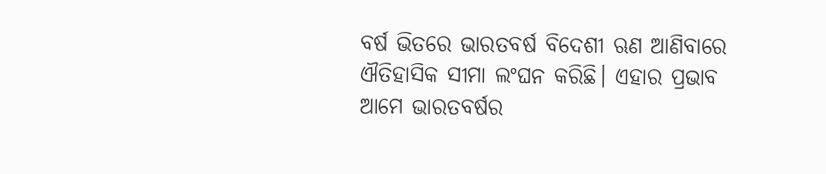ବର୍ଷ ଭିତରେ ଭାରତବର୍ଷ ବିଦେଶୀ ଋଣ ଆଣିବାରେ ଐତିହାସିକ ସୀମା ଲଂଘନ କରିଛି। ଏହାର ପ୍ରଭାବ ଆମେ ଭାରତବର୍ଷର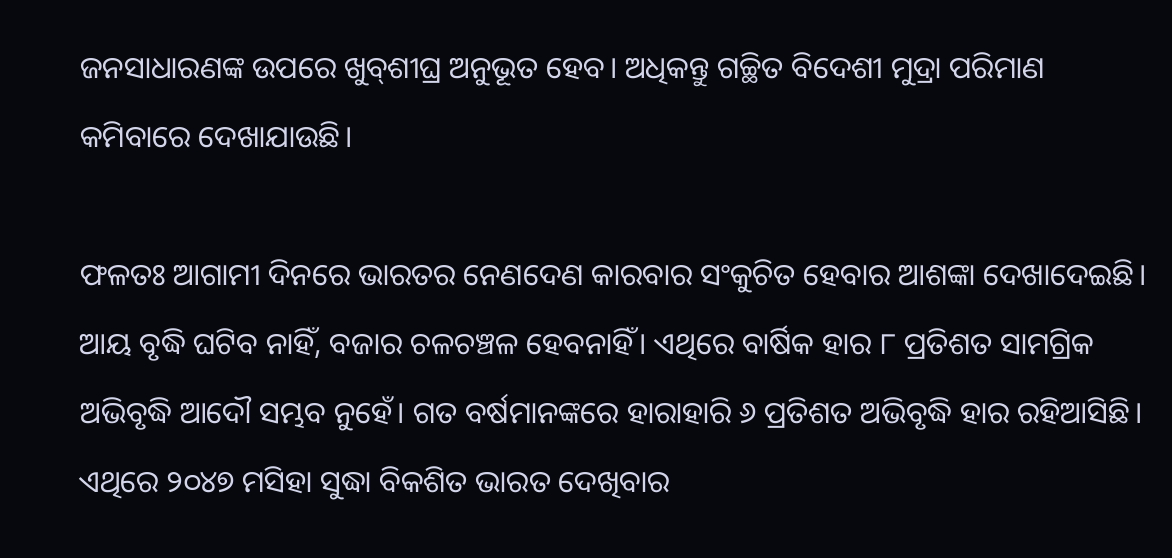ଜନସାଧାରଣଙ୍କ ଉପରେ ଖୁବ୍‌ଶୀଘ୍ର ଅନୁଭୂତ ହେବ। ଅଧିକନ୍ତୁ ଗଚ୍ଛିତ ବିଦେଶୀ ମୁଦ୍ରା ପରିମାଣ କମିବାରେ ଦେଖାଯାଉଛି।

ଫଳତଃ ଆଗାମୀ ଦିନରେ ଭାରତର ନେଣଦେଣ କାରବାର ସଂକୁଚିତ ହେବାର ଆଶଙ୍କା ଦେଖାଦେଇଛି। ଆୟ ବୃଦ୍ଧି ଘଟିବ ନାହିଁ, ବଜାର ଚଳଚଞ୍ଚଳ ହେବନାହିଁ। ଏଥିରେ ବାର୍ଷିକ ହାର ୮ ପ୍ରତିଶତ ସାମଗ୍ରିକ ଅଭିବୃଦ୍ଧି ଆଦୌ ସମ୍ଭବ ନୁହେଁ। ଗତ ବର୍ଷମାନଙ୍କରେ ହାରାହାରି ୬ ପ୍ରତିଶତ ଅଭିବୃଦ୍ଧି ହାର ରହିଆସିଛି। ଏଥିରେ ୨୦୪୭ ମସିହା ସୁଦ୍ଧା ବିକଶିତ ଭାରତ ଦେଖିବାର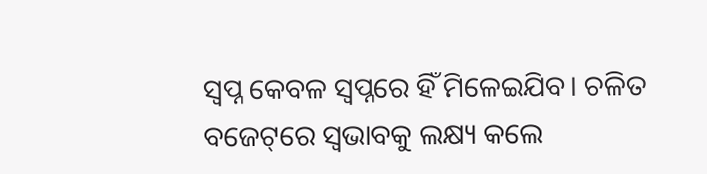ସ୍ୱପ୍ନ କେବଳ ସ୍ୱପ୍ନରେ ହିଁ ମିଳେଇଯିବ। ଚଳିତ ବଜେଟ୍‌ରେ ସ୍ୱଭାବକୁ ଲକ୍ଷ୍ୟ କଲେ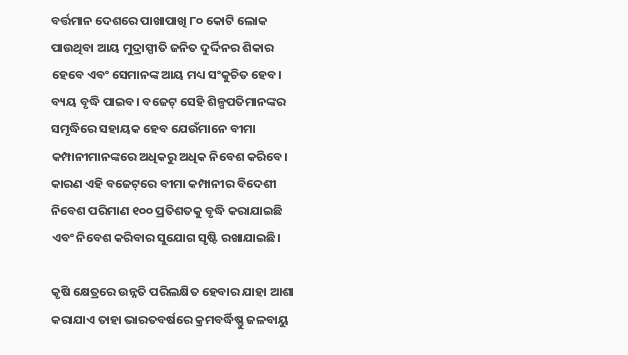ବର୍ତ୍ତମାନ ଦେଶରେ ପାଖାପାଖି ୮୦ କୋଟି ଲୋକ ପାଉଥିବା ଆୟ ମୁଦ୍ରାସ୍ପୀତି ଜନିତ ଦୁର୍ଦ୍ଦିନର ଶିକାର ହେବେ ଏବଂ ସେମାନଙ୍କ ଆୟ ମଧ୍ୟ ସଂକୁଚିତ ହେବ। ବ୍ୟୟ ବୃଦ୍ଧି ପାଇବ। ବଜେଟ୍‌ ସେହି ଶିଳ୍ପପତିମାନଙ୍କର ସମୃଦ୍ଧିରେ ସହାୟକ ହେବ ଯେଉଁମାନେ ବୀମା କମ୍ପାନୀମାନଙ୍କରେ ଅଧିକରୁ ଅଧିକ ନିବେଶ କରିବେ। କାରଣ ଏହି ବଜେଟ୍‌ରେ ବୀମା କମ୍ପାନୀର ବିଦେଶୀ ନିବେଶ ପରିମାଣ ୧୦୦ ପ୍ରତିଶତକୁ ବୃଦ୍ଧି କରାଯାଇଛି ଏବଂ ନିବେଶ କରିବାର ସୁଯୋଗ ସୃଷ୍ଟି ରଖାଯାଇଛି।

କୃଷି କ୍ଷେତ୍ରରେ ଉନ୍ନତି ପରିଲକ୍ଷିତ ହେବାର ଯାହା ଆଶା କରାଯାଏ ତାହା ଭାରତବର୍ଷରେ କ୍ରମବର୍ଦ୍ଧିଷ୍ଣୁ ଜଳବାୟୁ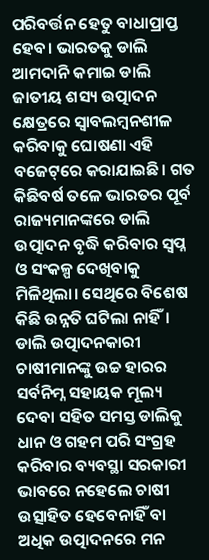ପରିବର୍ତ୍ତନ ହେତୁ ବାଧାପ୍ରାପ୍ତ ହେବ। ଭାରତକୁ ଡାଲି ଆମଦାନି କମାଇ ଡାଲି ଜାତୀୟ ଶସ୍ୟ ଉତ୍ପାଦନ କ୍ଷେତ୍ରରେ ସ୍ୱାବଲମ୍ବନଶୀଳ କରିବାକୁ ଘୋଷଣା ଏହି ବଜେଟ୍‌ରେ କରାଯାଇଛି। ଗତ କିଛିବର୍ଷ ତଳେ ଭାରତର ପୂର୍ବ ରାଜ୍ୟମାନଙ୍କରେ ଡାଲି ଉତ୍ପାଦନ ବୃଦ୍ଧି କରିବାର ସ୍ୱପ୍ନ ଓ ସଂକଳ୍ପ ଦେଖିବାକୁ ମିଳିଥିଲା। ସେଥିରେ ବିଶେଷ କିଛି ଉନ୍ନତି ଘଟିଲା ନାହିଁ। ଡାଲି ଉତ୍ପାଦନକାରୀ ଚାଷୀମାନଙ୍କୁ ଉଚ୍ଚ ହାରର ସର୍ବନିମ୍ନ ସହାୟକ ମୂଲ୍ୟ ଦେବା ସହିତ ସମସ୍ତ ଡାଲିକୁ ଧାନ ଓ ଗହମ ପରି ସଂଗ୍ରହ କରିବାର ବ୍ୟବସ୍ଥା ସରକାରୀ ଭାବରେ ନହେଲେ ଚାଷୀ ଉତ୍ସାହିତ ହେବେନାହିଁ ବା ଅଧିକ ଉତ୍ପାଦନରେ ମନ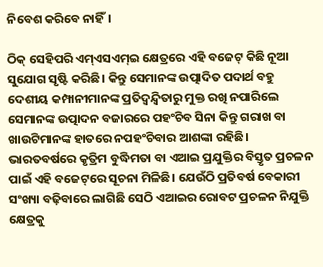ନିବେଶ କରିବେ ନାହିଁ।

ଠିକ୍‌ ସେହିପରି ଏମ୍‌ଏସଏମ୍‌ଇ କ୍ଷେତ୍ରରେ ଏହି ବଜେଟ୍‌ କିଛି ନୂଆ ସୁଯୋଗ ସୃଷ୍ଟି କରିଛି। କିନ୍ତୁ ସେମାନଙ୍କ ଉତ୍ପାଦିତ ପଦାର୍ଥ ବହୁ ଦେଶୀୟ କମ୍ପାନୀମାନଙ୍କ ପ୍ରତିଦ୍ୱନ୍ଦ୍ୱିତାରୁ ମୁକ୍ତ ରଖି ନପାରିଲେ ସେମାନଙ୍କ ଉତ୍ପାଦନ ବଜାରରେ ପହଂଚିବ ସିନା କିନ୍ତୁ ଗରାଖ ବା ଖାଉଟିମାନଙ୍କ ହାତରେ ନପହଂଚିବାର ଆଶଙ୍କା ରହିଛି। ଭାରତବର୍ଷରେ କୃତ୍ରିମ ବୁଦ୍ଧିମତା ବା ଏଆଇ ପ୍ରଯୁକ୍ତିର ବିସ୍ତୃତ ପ୍ରଚଳନ ପାଇଁ ଏହି ବଜେଟ୍‌ରେ ସୂଚନା ମିଳିଛି। ଯେଉଁଠି ପ୍ରତିବର୍ଷ ବେକାରୀ ସଂଖ୍ୟା ବଢ଼ିବାରେ ଲାଗିଛି ସେଠି ଏଆଇର ରୋବଟ ପ୍ରଚଳନ ନିଯୁକ୍ତି କ୍ଷେତ୍ରକୁ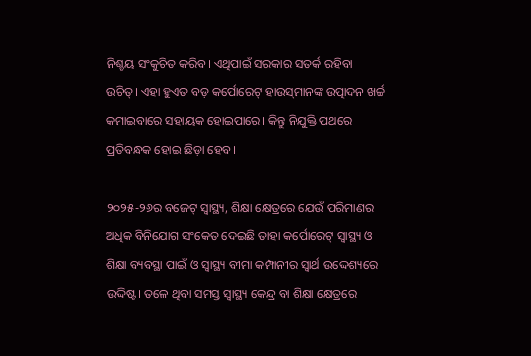ନିଶ୍ଚୟ ସଂକୁଚିତ କରିବ। ଏଥିପାଇଁ ସରକାର ସତର୍କ ରହିବା ଉଚିତ୍‌। ଏହା ହୁଏତ ବଡ଼ କର୍ପୋରେଟ୍‌ ହାଉସ୍‌ମାନଙ୍କ ଉତ୍ପାଦନ ଖର୍ଚ୍ଚ କମାଇବାରେ ସହାୟକ ହୋଇପାରେ। କିନ୍ତୁ ନିଯୁକ୍ତି ପଥରେ ପ୍ରତିବନ୍ଧକ ହୋଇ ଛିଡ଼ା ହେବ।

୨୦୨୫-୨୬ର ବଜେଟ୍‌ ସ୍ୱାସ୍ଥ୍ୟ, ଶିକ୍ଷା କ୍ଷେତ୍ରରେ ଯେଉଁ ପରିମାଣର ଅଧିକ ବିନିଯୋଗ ସଂକେତ ଦେଇଛି ତାହା କର୍ପୋରେଟ୍‌ ସ୍ୱାସ୍ଥ୍ୟ ଓ ଶିକ୍ଷା ବ୍ୟବସ୍ଥା ପାଇଁ ଓ ସ୍ୱାସ୍ଥ୍ୟ ବୀମା କମ୍ପାନୀର ସ୍ୱାର୍ଥ ଉଦ୍ଦେଶ୍ୟରେ ଉଦ୍ଦିଷ୍ଟ। ତଳେ ଥିବା ସମସ୍ତ ସ୍ୱାସ୍ଥ୍ୟ କେନ୍ଦ୍ର ବା ଶିକ୍ଷା କ୍ଷେତ୍ରରେ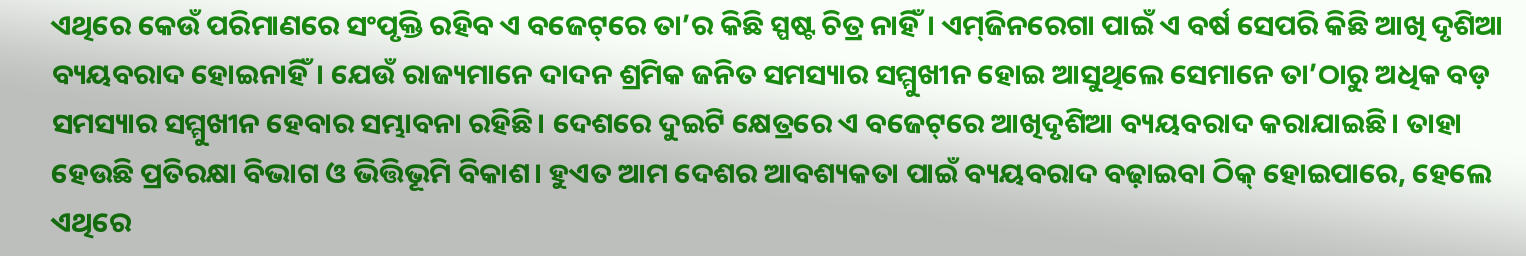ଏଥିରେ କେଉଁ ପରିମାଣରେ ସଂପୃକ୍ତି ରହିବ ଏ ବଜେଟ୍‌ରେ ତା’ର କିଛି ସ୍ପଷ୍ଟ ଚିତ୍ର ନାହିଁ। ଏମ୍‌ଜିନରେଗା ପାଇଁ ଏ ବର୍ଷ ସେପରି କିଛି ଆଖି ଦୃଶିଆ ବ୍ୟୟବରାଦ ହୋଇନାହିଁ। ଯେଉଁ ରାଜ୍ୟମାନେ ଦାଦନ ଶ୍ରମିକ ଜନିତ ସମସ୍ୟାର ସମ୍ମୁଖୀନ ହୋଇ ଆସୁଥିଲେ ସେମାନେ ତା’ଠାରୁ ଅଧିକ ବଡ଼ ସମସ୍ୟାର ସମ୍ମୁଖୀନ ହେବାର ସମ୍ଭାବନା ରହିଛି। ଦେଶରେ ଦୁଇଟି କ୍ଷେତ୍ରରେ ଏ ବଜେଟ୍‌ରେ ଆଖିଦୃଶିଆ ବ୍ୟୟବରାଦ କରାଯାଇଛି। ତାହା ହେଉଛି ପ୍ରତିରକ୍ଷା ବିଭାଗ ଓ ଭିତ୍ତିଭୂମି ବିକାଶ। ହୁଏତ ଆମ ଦେଶର ଆବଶ୍ୟକତା ପାଇଁ ବ୍ୟୟବରାଦ ବଢ଼ାଇବା ଠିକ୍‌ ହୋଇପାରେ, ହେଲେ ଏଥିରେ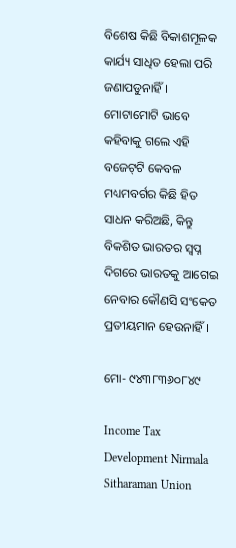ବିଶେଷ କିଛି ବିକାଶମୂଳକ କାର୍ଯ୍ୟ ସାଧିତ ହେଲା ପରି ଜଣାପଡୁନାହିଁ। ମୋଟାମୋଟି ଭାବେ କହିବାକୁ ଗଲେ ଏହି ବଜେଟ୍‌ଟି କେବଳ ମଧ୍ୟମବର୍ଗର କିଛି ହିତ ସାଧନ କରିଅଛି, କିନ୍ତୁ ବିକଶିତ ଭାରତର ସ୍ୱପ୍ନ ଦିଗରେ ଭାରତକୁ ଆଗେଇ ନେବାର କୌଣସି ସଂକେତ ପ୍ରତୀୟମାନ ହେଉନାହିଁ।

ମୋ- ୯୪୩୮୩୬୦୮୪୯

Income Tax Development Nirmala Sitharaman Union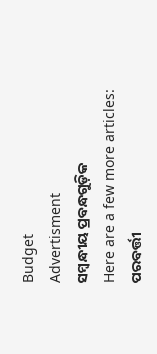Budget
Advertisment
ସମ୍ବନ୍ଧୀୟ ପ୍ରବନ୍ଧଗୁଡ଼ିକ
Here are a few more articles:
ପରବର୍ତ୍ତୀ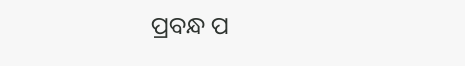ପ୍ରବନ୍ଧ ପ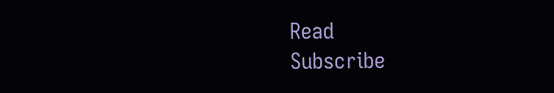Read
Subscribe